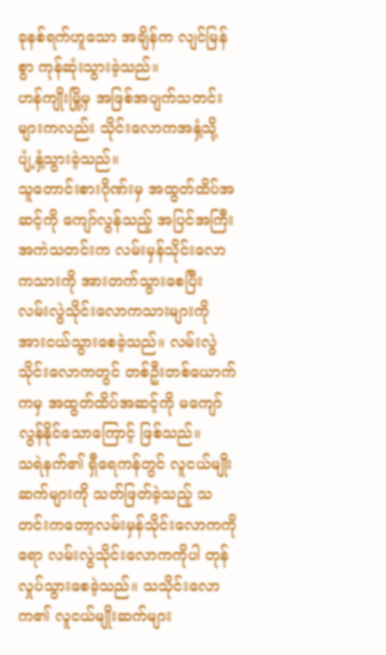ခုနစ်ရက်ဟူသော အချိန်က လျင်မြန်စွာ ကုန်ဆုံးသွားခဲ့သည်။
ဟန်ကျိုးမြို့မှ အဖြစ်အပျက်သတင်းများကလည်း သိုင်းလောကအနှံ့သို့ ပျံ့နှံ့သွားခဲ့သည်။
သူတောင်းစားဂိုဏ်းမှ အထွတ်ထိပ်အဆင့်ကို ကျော်လွန်သည့် အပြင်အကြီးအကဲသတင်းက လမ်းမှန်သိုင်းလောကသားကို အားတက်သွားစေပြီး လမ်းလွဲသိုင်းလောကသားများကို အားငယ်သွားစေခဲ့သည်။ လမ်းလွဲသိုင်းလောကတွင် တစ်ဦးတစ်ယောက်ကမှ အထွတ်ထိပ်အဆင့်ကို မကျော်လွန်နိုင်သောကြောင့် ဖြစ်သည်။
သရဲနက်၏ ရှီရေကန်တွင် လူငယ်မျိုးဆက်များကို သတ်ဖြတ်ခဲ့သည့် သတင်းကတော့လမ်းမှန်သိုင်းလောကကိုရော လမ်းလွဲသိုင်းလောကကိုပါ တုန်လှုပ်သွားစေခဲ့သည်။ သသိုင်းလောက၏ လူငယ်မျိုးဆက်များ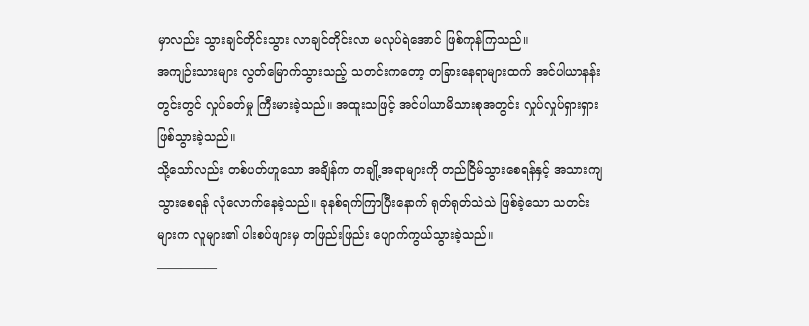မှာလည်း သွားချင်တိုင်းသွား လာချင်တိုင်းလာ မလုပ်ရဲအောင် ဖြစ်ကုန်ကြသည်။
အကျဉ်းသားများ လွတ်မြောက်သွားသည့် သတင်းကတော့ တခြားနေရာများထက် အင်ပါယာနန်းတွင်းတွင် လှုပ်ခတ်မှု ကြီးမားခဲ့သည်။ အထူးသဖြင့် အင်ပါယာမိသားစုအတွင်း လှုပ်လှုပ်ရှားရှား ဖြစ်သွားခဲ့သည်။
သို့သော်လည်း တစ်ပတ်ဟူသော အချိန်က တချို့အရာများကို တည်ငြိမ်သွားစေရန်နှင့် အသားကျသွားစေရန် လုံလောက်နေခဲ့သည်။ ခုနစ်ရက်ကြာပြီးနောက် ရုတ်ရုတ်သဲသဲ ဖြစ်ခဲ့သော သတင်းများက လူများ၏ ပါးစပ်ဖျားမှ တဖြည်းဖြည်း ပျောက်ကွယ်သွားခဲ့သည်။
—————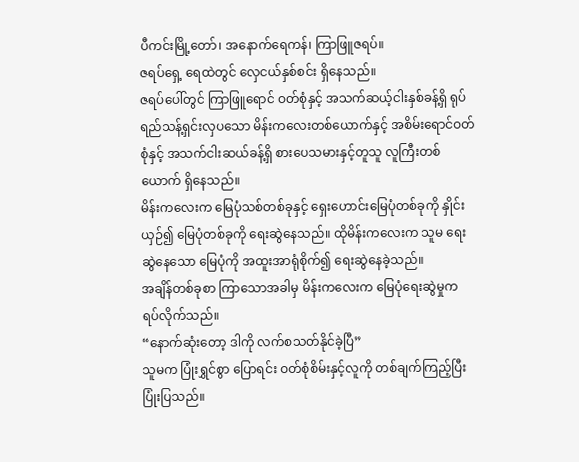ပီကင်းမြို့တော်၊ အနောက်ရေကန်၊ ကြာဖြူဇရပ်။
ဇရပ်ရှေ့ ရေထဲတွင် လှေငယ်နှစ်စင်း ရှိနေသည်။
ဇရပ်ပေါ်တွင် ကြာဖြူရောင် ဝတ်စုံနှင့် အသက်ဆယ့်ငါးနှစ်ခန့်ရှိ ရုပ်ရည်သန့်ရှင်းလှပသော မိန်းကလေးတစ်ယောက်နှင့် အစိမ်းရောင်ဝတ်စုံနှင့် အသက်ငါးဆယ်ခန့်ရှိ စားပေသမားနှင့်တူသူ လူကြီးတစ်ယောက် ရှိနေသည်။
မိန်းကလေးက မြေပုံသစ်တစ်ခုနှင့် ရှေးဟောင်းမြေပုံတစ်ခုကို နှိုင်းယှဉ်၍ မြေပုံတစ်ခုကို ရေးဆွဲနေသည်။ ထိုမိန်းကလေးက သူမ ရေးဆွဲနေသော မြေပုံကို အထူးအာရုံစိုက်၍ ရေးဆွဲနေခဲ့သည်။
အချိန်တစ်ခုစာ ကြာသောအခါမှ မိန်းကလေးက မြေပုံရေးဆွဲမှုက ရပ်လိုက်သည်။
“နောက်ဆုံးတော့ ဒါကို လက်စသတ်နိုင်ခဲ့ပြီ”
သူမက ပြုံးရွှင်စွာ ပြောရင်း ဝတ်စုံစိမ်းနှင့်လူကို တစ်ချက်ကြည့်ပြီး ပြုံးပြသည်။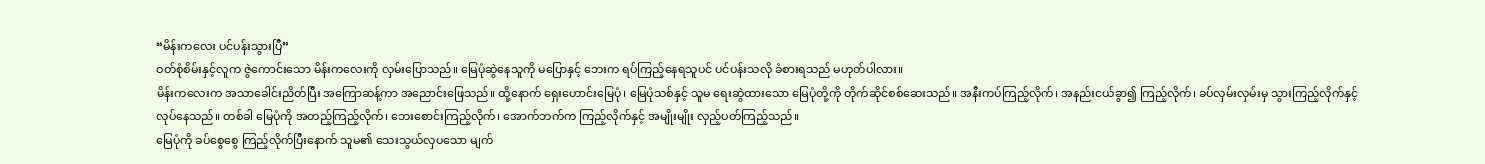“မိန်းကလေး ပင်ပန်းသွားပြီ”
ဝတ်စုံစိမ်းနှင့်လူက ဇွဲကောင်းသော မိန်းကလေးကို လှမ်းပြောသည်။ မြေပုံဆွဲနေသူကို မပြောနှင့် ဘေးက ရပ်ကြည့်နေရသူပင် ပင်ပန်းသလို ခံစားရသည် မဟုတ်ပါလား။
မိန်းကလေးက အသာခေါင်းညိတ်ပြီး အကြောဆန့်ကာ အညောင်းဖြေသည်။ ထို့နောက် ရှေးဟောင်းမြေပုံ၊ မြေပုံသစ်နှင့် သူမ ရေးဆွဲထားသော မြေပုံတို့ကို တိုက်ဆိုင်စစ်ဆေးသည်။ အနီးကပ်ကြည့်လိုက်၊ အနည်းငယ်ခွာ၍ ကြည့်လိုက်၊ ခပ်လှမ်းလှမ်းမှ သွားကြည့်လိုက်နှင့် လုပ်နေသည်။ တစ်ခါ မြေပုံကို အတည့်ကြည့်လိုက်၊ ဘေးစောင်းကြည့်လိုက်၊ အောက်ဘက်က ကြည့်လိုက်နှင့် အမျိုးမျိုး လှည့်ပတ်ကြည့်သည်။
မြေပုံကို ခပ်စွေစွေ ကြည့်လိုက်ပြီးနောက် သူမ၏ သေးသွယ်လှပသော မျက်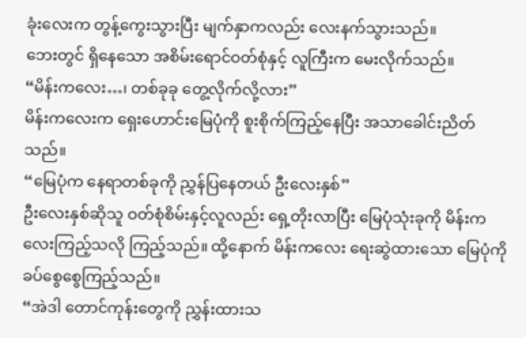ခုံးလေးက တွန့်ကွေးသွားပြီး မျက်နှာကလည်း လေးနက်သွားသည်။
ဘေးတွင် ရှိနေသော အစိမ်းရောင်ဝတ်စုံနှင့် လူကြီးက မေးလိုက်သည်။
“မိန်းကလေး…၊ တစ်ခုခု တွေ့လိုက်လို့လား”
မိန်းကလေးက ရှေးဟောင်းမြေပုံကို စူးစိုက်ကြည့်နေပြီး အသာခေါင်းညိတ်သည်။
“မြေပုံက နေရာတစ်ခုကို ညွှန်ပြနေတယ် ဦးလေးနှစ်”
ဦးလေးနှစ်ဆိုသူ ဝတ်စုံစိမ်းနှင့်လူလည်း ရှေ့တိုးလာပြီး မြေပုံသုံးခုကို မိန်းကလေးကြည့်သလို ကြည့်သည်။ ထို့နောက် မိန်းကလေး ရေးဆွဲထားသော မြေပုံကို ခပ်စွေစွေကြည့်သည်။
“အဲဒါ တောင်ကုန်းတွေကို ညွှန်းထားသ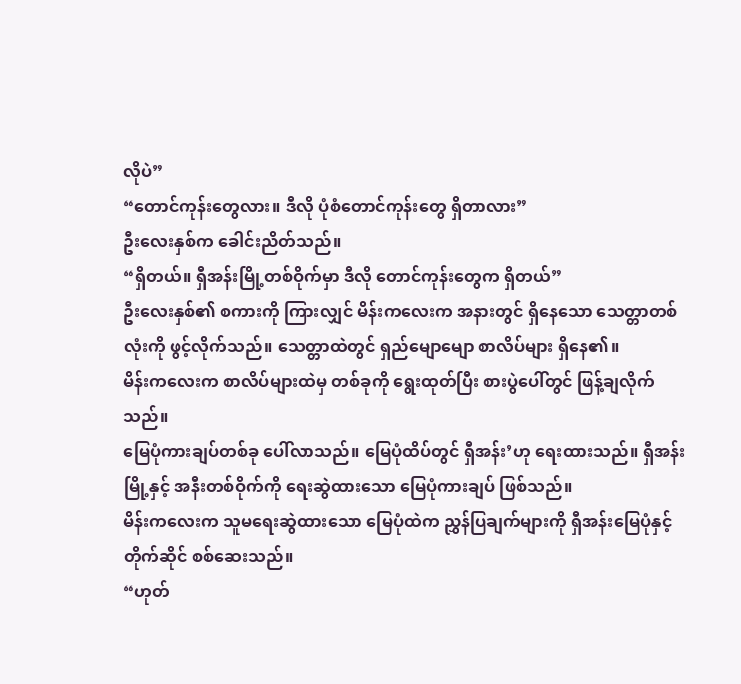လိုပဲ”
“တောင်ကုန်းတွေလား။ ဒီလို ပုံစံတောင်ကုန်းတွေ ရှိတာလား”
ဦးလေးနှစ်က ခေါင်းညိတ်သည်။
“ရှိတယ်။ ရှီအန်းမြို့တစ်ဝိုက်မှာ ဒီလို တောင်ကုန်းတွေက ရှိတယ်”
ဦးလေးနှစ်၏ စကားကို ကြားလျှင် မိန်းကလေးက အနားတွင် ရှိနေသော သေတ္တာတစ်လုံးကို ဖွင့်လိုက်သည်။ သေတ္တာထဲတွင် ရှည်မျောမျော စာလိပ်များ ရှိနေ၏။
မိန်းကလေးက စာလိပ်များထဲမှ တစ်ခုကို ရွေးထုတ်ပြီး စားပွဲပေါ်တွင် ဖြန့်ချလိုက်သည်။
မြေပုံကားချပ်တစ်ခု ပေါ်လာသည်။ မြေပုံထိပ်တွင် ရှီအန်း’ဟု ရေးထားသည်။ ရှီအန်းမြို့နှင့် အနီးတစ်ဝိုက်ကို ရေးဆွဲထားသော မြေပုံကားချပ် ဖြစ်သည်။
မိန်းကလေးက သူမရေးဆွဲထားသော မြေပုံထဲက ညွှန်ပြချက်များကို ရှီအန်းမြေပုံနှင့် တိုက်ဆိုင် စစ်ဆေးသည်။
“ဟုတ်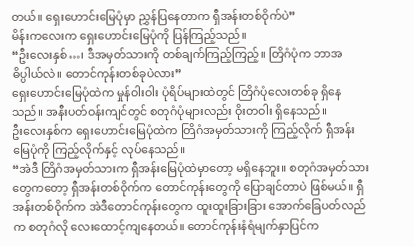တယ်။ ရှေးဟောင်းမြေပုံမှာ ညွှန်ပြနေတာက ရှီအန်းတစ်ဝိုက်ပဲ”
မိန်းကလေးက ရှေးဟောင်းမြေပုံကို ပြန်ကြည့်သည်။
“ဦးလေးနှစ်…၊ ဒီအမှတ်သားကို တစ်ချက်ကြည့်ကြည့်။ တြိဂံပုံက ဘာအဓိပ္ပါယ်လဲ။ တောင်ကုန်းတစ်ခုပဲလား”
ရှေးဟောင်းမြေပုံထဲက မှုန်ဝါးဝါး ပုံရိပ်များထဲတွင် တြိဂံပုံလေးတစ်ခု ရှိနေသည်။ အနီးပတ်ဝန်းကျင်တွင် စတုဂံပုံများလည်း ဝိုးတဝါး ရှိနေသည်။
ဦးလေးနှစ်က ရှေးဟောင်းမြေပုံထဲက တြိဂံအမှတ်သားကို ကြည့်လိုက် ရှီအန်းမြေပုံကို ကြည့်လိုက်နှင့် လုပ်နေသည်။
“အဲဒီ တြိဂံအမှတ်သားက ရှီအန်းမြေပုံထဲမှာတော့ မရှိနေဘူး။ စတုဂံအမှတ်သားတွေကတော့ ရှီအန်းတစ်ဝိုက်က တောင်ကုန်းတွေကို ပြောချင်တာပဲ ဖြစ်မယ်။ ရှီအန်းတစ်ဝိုက်က အဲဒီတောင်ကုန်းတွေက ထူးထူးခြားခြား အောက်ခြေပတ်လည်က စတုဂံလို လေးထောင့်ကျနေတယ်။ တောင်ကုန်းနံရံမျက်နှာပြင်က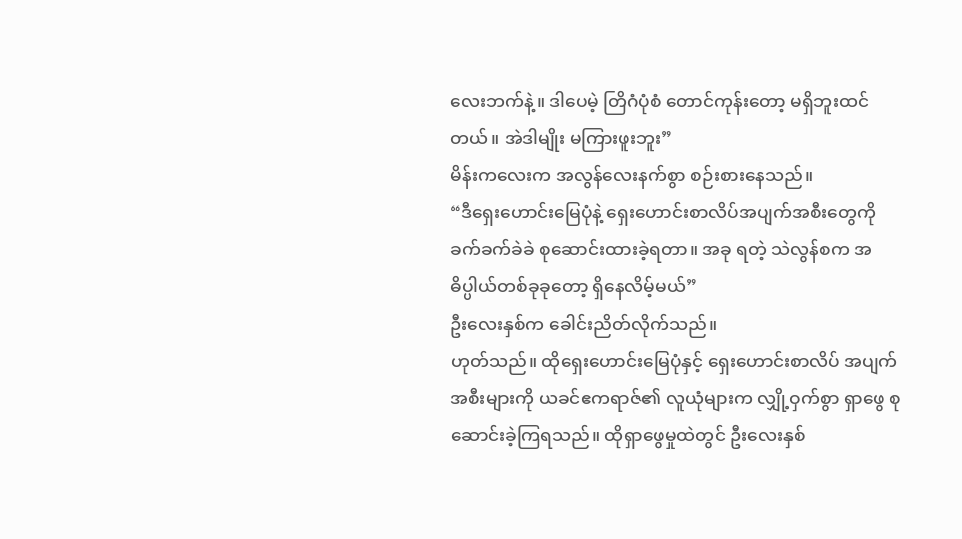လေးဘက်နဲ့။ ဒါပေမဲ့ တြိဂံပုံစံ တောင်ကုန်းတော့ မရှိဘူးထင်တယ်။ အဲဒါမျိုး မကြားဖူးဘူး”
မိန်းကလေးက အလွန်လေးနက်စွာ စဉ်းစားနေသည်။
“ဒီရှေးဟောင်းမြေပုံနဲ့ ရှေးဟောင်းစာလိပ်အပျက်အစီးတွေကို ခက်ခက်ခဲခဲ စုဆောင်းထားခဲ့ရတာ။ အခု ရတဲ့ သဲလွန်စက အဓိပ္ပါယ်တစ်ခုခုတော့ ရှိနေလိမ့်မယ်”
ဦးလေးနှစ်က ခေါင်းညိတ်လိုက်သည်။
ဟုတ်သည်။ ထိုရှေးဟောင်းမြေပုံနှင့် ရှေးဟောင်းစာလိပ် အပျက်အစီးများကို ယခင်ဧကရာဇ်၏ လူယုံများက လျှို့ဝှက်စွာ ရှာဖွေ စုဆောင်းခဲ့ကြရသည်။ ထိုရှာဖွေမှုထဲတွင် ဦးလေးနှစ်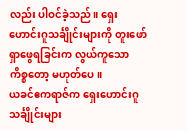လည်း ပါဝင်ခဲ့သည်။ ရှေးဟောင်းဂူသင်္ချိုင်းများကို တူးဖော်ရှာဖွေရခြင်းက လွယ်ကူသော ကိစ္စတော့ မဟုတ်ပေ။
ယခင်ဧကရာဇ်က ရှေးဟောင်းဂူသင်္ချိုင်းများ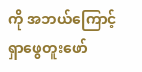ကို အဘယ်ကြောင့် ရှာဖွေတူးဖော်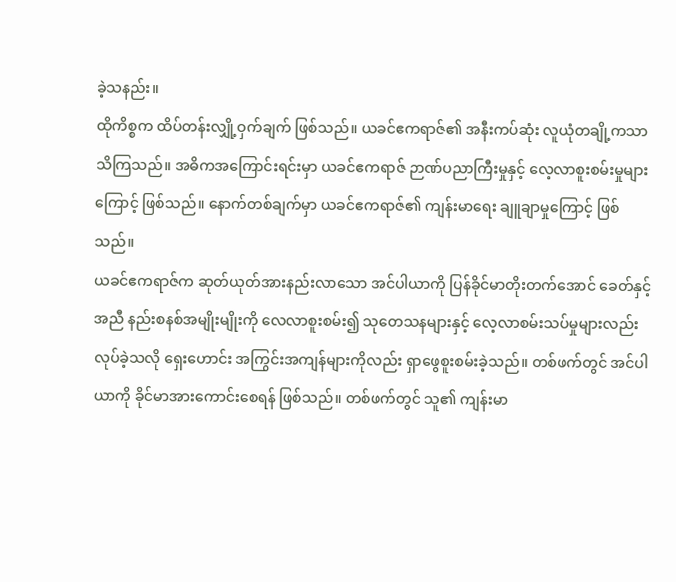ခဲ့သနည်း။
ထိုကိစ္စက ထိပ်တန်းလျှို့ဝှက်ချက် ဖြစ်သည်။ ယခင်ဧကရာဇ်၏ အနီးကပ်ဆုံး လူယုံတချို့ကသာ သိကြသည်။ အဓိကအကြောင်းရင်းမှာ ယခင်ဧကရာဇ် ဉာဏ်ပညာကြီးမှုနှင့် လေ့လာစူးစမ်းမှုများကြောင့် ဖြစ်သည်။ နောက်တစ်ချက်မှာ ယခင်ဧကရာဇ်၏ ကျန်းမာရေး ချူချာမှုကြောင့် ဖြစ်သည်။
ယခင်ဧကရာဇ်က ဆုတ်ယုတ်အားနည်းလာသော အင်ပါယာကို ပြန်ခိုင်မာတိုးတက်အောင် ခေတ်နှင့်အညီ နည်းစနစ်အမျိုးမျိုးကို လေလာစူးစမ်း၍ သုတေသနများနှင့် လေ့လာစမ်းသပ်မှုများလည်း လုပ်ခဲ့သလို ရှေးဟောင်း အကြွင်းအကျန်များကိုလည်း ရှာဖွေစူးစမ်းခဲ့သည်။ တစ်ဖက်တွင် အင်ပါယာကို ခိုင်မာအားကောင်းစေရန် ဖြစ်သည်။ တစ်ဖက်တွင် သူ၏ ကျန်းမာ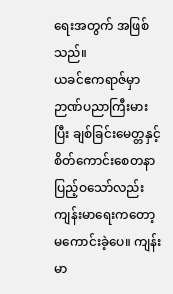ရေးအတွက် အဖြစ်သည်။
ယခင်ဧကရာဇ်မှာ ဉာဏ်ပညာကြီးမားပြီး ချစ်ခြင်းမေတ္တနှင့် စိတ်ကောင်းစေတနာ ပြည့်ဝသော်လည်း ကျန်းမာရေးကတော့ မကောင်းခဲ့ပေ။ ကျန်းမာ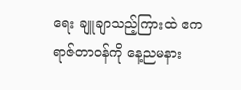ရေး ချူချာသည့်ကြားထဲ ဧကရာဇ်တာဝန်ကို နေ့ညမနား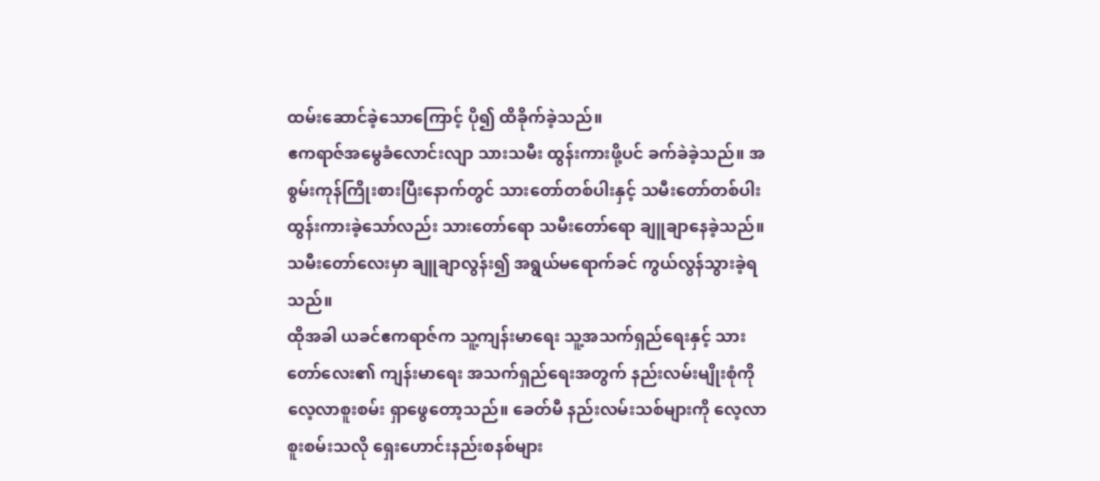ထမ်းဆောင်ခဲ့သောကြောင့် ပို၍ ထိခိုက်ခဲ့သည်။
ဧကရာဇ်အမွေခံလောင်းလျာ သားသမီး ထွန်းကားဖို့ပင် ခက်ခဲခဲ့သည်။ အစွမ်းကုန်ကြိုးစားပြီးနောက်တွင် သားတော်တစ်ပါးနှင့် သမီးတော်တစ်ပါး ထွန်းကားခဲ့သော်လည်း သားတော်ရော သမီးတော်ရော ချူချာနေခဲ့သည်။
သမီးတော်လေးမှာ ချူချာလွန်း၍ အရွယ်မရောက်ခင် ကွယ်လွန်သွားခဲ့ရသည်။
ထိုအခါ ယခင်ဧကရာဇ်က သူ့ကျန်းမာရေး သူ့အသက်ရှည်ရေးနှင့် သားတော်လေး၏ ကျန်းမာရေး အသက်ရှည်ရေးအတွက် နည်းလမ်းမျိုးစုံကို လေ့လာစူးစမ်း ရှာဖွေတော့သည်။ ခေတ်မီ နည်းလမ်းသစ်များကို လေ့လာစူးစမ်းသလို ရှေးဟောင်းနည်းစနစ်များ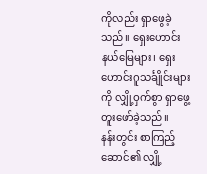ကိုလည်း ရှာဖွေခဲ့သည်။ ရှေးဟောင်းနယ်မြေများ၊ ရှေးဟောင်းဂူသင်္ချိုင်းများကို လျှို့ဝှက်စွာ ရှာဖွေ့တူးဖော်ခဲ့သည်။
နန်းတွင်း စာကြည့်ဆောင်၏ လျှို့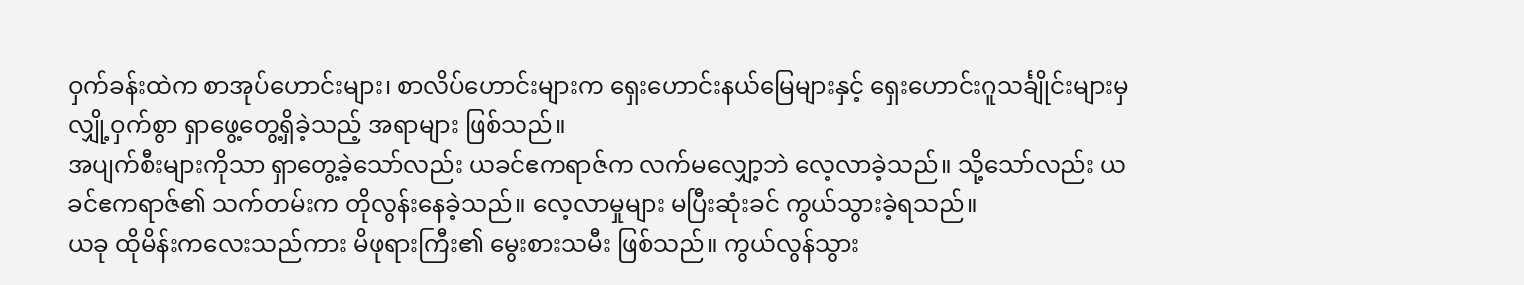ဝှက်ခန်းထဲက စာအုပ်ဟောင်းများ၊ စာလိပ်ဟောင်းများက ရှေးဟောင်းနယ်မြေများနှင့် ရှေးဟောင်းဂူသင်္ချိုင်းများမှ လျှို့ဝှက်စွာ ရှာဖွေ့တွေ့ရှိခဲ့သည့် အရာများ ဖြစ်သည်။
အပျက်စီးများကိုသာ ရှာတွေ့ခဲ့သော်လည်း ယခင်ဧကရာဇ်က လက်မလျှော့ဘဲ လေ့လာခဲ့သည်။ သို့သော်လည်း ယခင်ဧကရာဇ်၏ သက်တမ်းက တိုလွန်းနေခဲ့သည်။ လေ့လာမှုများ မပြီးဆုံးခင် ကွယ်သွားခဲ့ရသည်။
ယခု ထိုမိန်းကလေးသည်ကား မိဖုရားကြီး၏ မွေးစားသမီး ဖြစ်သည်။ ကွယ်လွန်သွား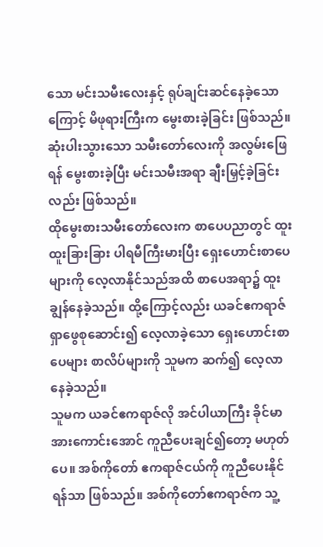သော မင်းသမီးလေးနှင့် ရုပ်ချင်းဆင်နေခဲ့သောကြောင့် မိဖုရားကြီးက မွေးစားခဲ့ခြင်း ဖြစ်သည်။ ဆုံးပါးသွားသော သမီးတော်လေးကို အလွမ်းဖြေရန် မွေးစားခဲ့ပြီး မင်းသမီးအရာ ချီးမြှင့်ခဲ့ခြင်းလည်း ဖြစ်သည်။
ထိုမွေးစားသမီးတော်လေးက စာပေပညာတွင် ထူးထူးခြားခြား ပါရမီကြီးမားပြီး ရှေးဟောင်းစာပေများကို လေ့လာနိုင်သည်အထိ စာပေအရာ၌ ထူးချွန်နေခဲ့သည်။ ထို့ကြောင့်လည်း ယခင်ဧကရာဇ် ရှာဖွေစုဆောင်း၍ လေ့လာခဲ့သော ရှေးဟောင်းစာပေများ စာလိပ်များကို သူမက ဆက်၍ လေ့လာနေခဲ့သည်။
သူမက ယခင်ဧကရာဇ်လို အင်ပါယာကြီး ခိုင်မာအားကောင်းအောင် ကူညီပေးချင်၍တော့ မဟုတ်ပေ။ အစ်ကိုတော် ဧကရာဇ်ငယ်ကို ကူညီပေးနိုင်ရန်သာ ဖြစ်သည်။ အစ်ကိုတော်ဧကရာဇ်က သူ့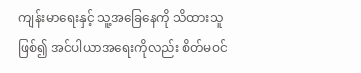ကျန်းမာရေးနှင့် သူ့အခြေနေကို သိထားသူ ဖြစ်၍ အင်ပါယာအရေးကိုလည်း စိတ်မဝင်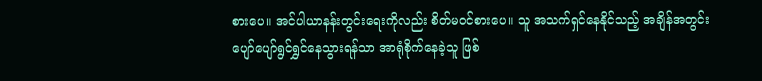စားပေ။ အင်ပါယာနန်းတွင်းရေးကိုလည်း စိတ်မဝင်စားပေ။ သူ အသက်ရှင်နေနိုင်သည့် အချိန်အတွင်း ပျော်ပျော်ရွင်ရွှင်နေသွားရန်သာ အာရုံစိုက်နေခဲ့သူ ဖြစ်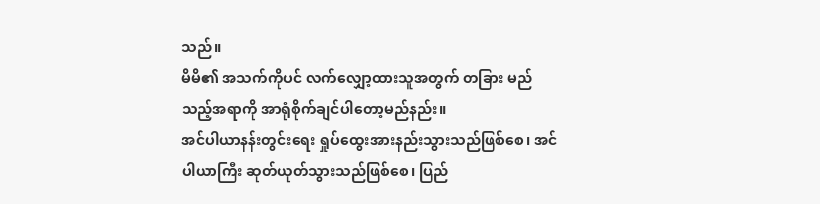သည်။
မိမိ၏ အသက်ကိုပင် လက်လျှော့ထားသူအတွက် တခြား မည်သည့်အရာကို အာရုံစိုက်ချင်ပါတော့မည်နည်း။
အင်ပါယာနန်းတွင်းရေး ရှုပ်ထွေးအားနည်းသွားသည်ဖြစ်စေ၊ အင်ပါယာကြီး ဆုတ်ယုတ်သွားသည်ဖြစ်စေ၊ ပြည်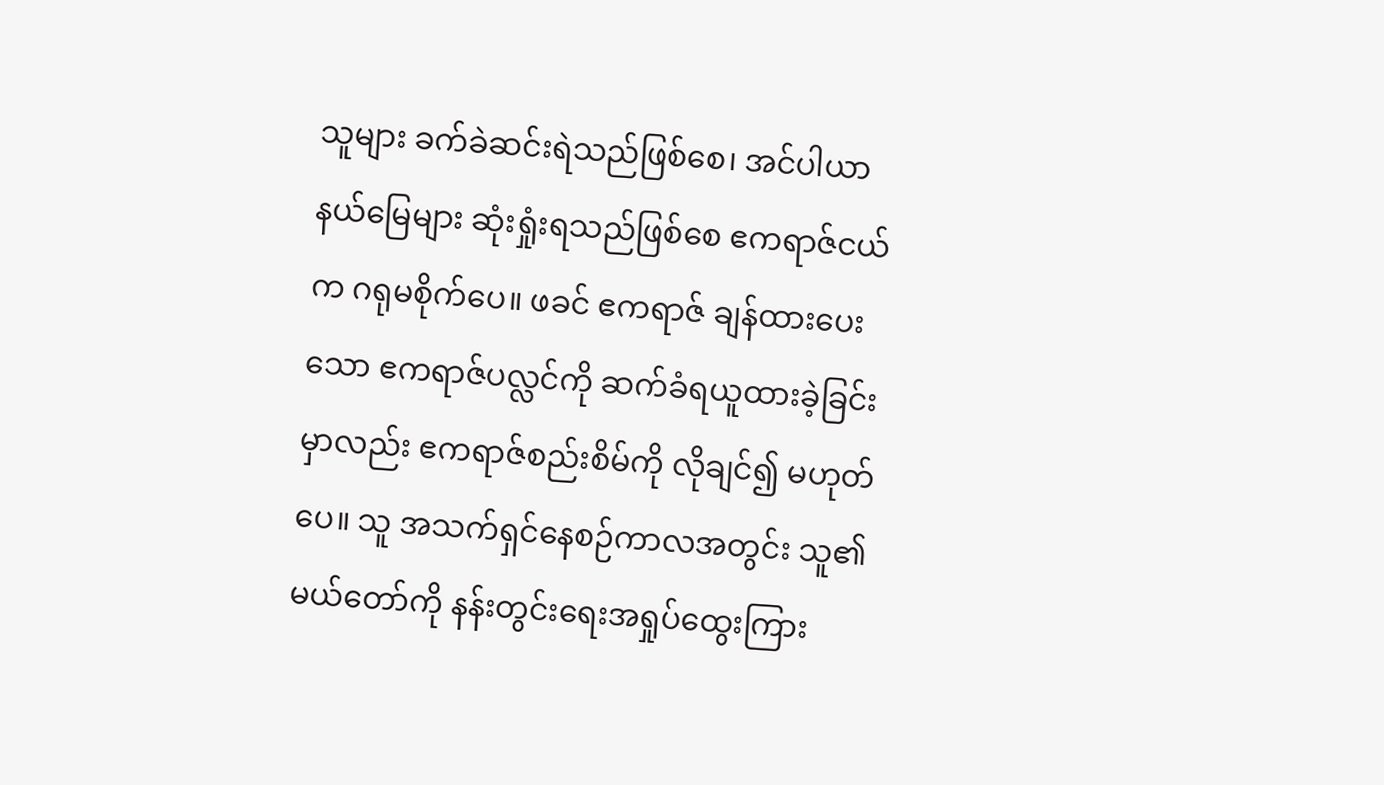သူများ ခက်ခဲဆင်းရဲသည်ဖြစ်စေ၊ အင်ပါယာနယ်မြေများ ဆုံးရှုံးရသည်ဖြစ်စေ ဧကရာဇ်ငယ်က ဂရုမစိုက်ပေ။ ဖခင် ဧကရာဇ် ချန်ထားပေးသော ဧကရာဇ်ပလ္လင်ကို ဆက်ခံရယူထားခဲ့ခြင်းမှာလည်း ဧကရာဇ်စည်းစိမ်ကို လိုချင်၍ မဟုတ်ပေ။ သူ အသက်ရှင်နေစဉ်ကာလအတွင်း သူ၏ မယ်တော်ကို နန်းတွင်းရေးအရှုပ်ထွေးကြား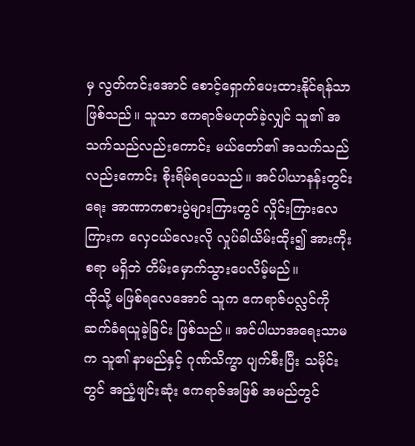မှ လွတ်ကင်းအောင် စောင့်ရှောက်ပေးထားနိုင်ရန်သာ ဖြစ်သည်။ သူသာ ဧကရာဇ်မဟုတ်ခဲ့လျှင် သူ၏ အသက်သည်လည်းကောင်း မယ်တော်၏ အသက်သည်လည်းကောင်း စိုးရိမ်ရပေသည်။ အင်ပါယာနန်းတွင်းရေး အာဏာကစားပွဲများကြားတွင် လှိုင်းကြားလေကြားက လှေငယ်လေးလို လှုပ်ခါယိမ်းထိုး၍ အားကိုးစရာ မရှိဘဲ တိမ်းမှောက်သွားပေလိမ့်မည်။
ထိုသို့ မဖြစ်ရလေအောင် သူက ဧကရာဇ်ပလ္လင်ကို ဆက်ခံရယူခဲ့ခြင်း ဖြစ်သည်။ အင်ပါယာအရေးသာမက သူ၏ နာမည်နှင့် ဂုဏ်သိက္ခာ ပျက်စီးပြီး သမိုင်းတွင် အညံ့ဖျင်းဆုံး ဧကရာဇ်အဖြစ် အမည်တွင်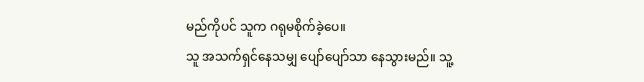မည်ကိုပင် သူက ဂရုမစိုက်ခဲ့ပေ။
သူ အသက်ရှင်နေသမျှ ပျော်ပျော်သာ နေသွားမည်။ သူ့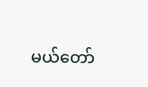မယ်တော်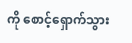ကို စောင့်ရှောက်သွား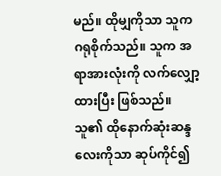မည်။ ထိုမျှကိုသာ သူက ဂရုစိုက်သည်။ သူက အရာအားလုံးကို လက်လျှော့ထားပြီး ဖြစ်သည်။ သူ၏ ထိုနောက်ဆုံးဆန္ဒလေးကိုသာ ဆုပ်ကိုင်၍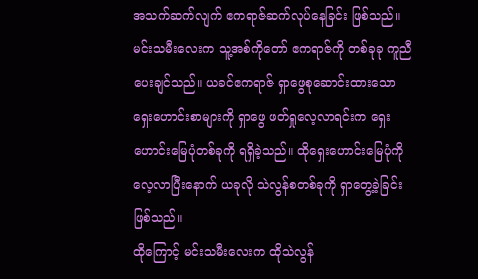အသက်ဆက်လျက် ဧကရာဇ်ဆက်လုပ်နေခြင်း ဖြစ်သည်။
မင်းသမီးလေးက သူ့အစ်ကိုတော် ဧကရာဇ်ကို တစ်ခုခု ကူညီပေးချင်သည်။ ယခင်ဧကရာဇ် ရှာဖွေစုဆောင်းထားသော ရှေးဟောင်းစာများကို ရှာဖွေ ဖတ်ရှုလေ့လာရင်းက ရှေးဟောင်းမြေပုံတစ်ခုကို ရရှိခဲ့သည်။ ထိုရှေးဟောင်းမြေပုံကို လေ့လာပြီးနောက် ယခုလို သဲလွန်စတစ်ခုကို ရှာတွေ့ခဲ့ခြင်း ဖြစ်သည်။
ထိုကြောင့် မင်းသမီးလေးက ထိုသဲလွန်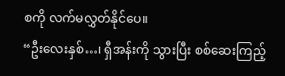စကို လက်မလွှတ်နိုင်ပေ။
“ဦးလေးနှစ်…၊ ရှီအန်းကို သွားပြီး စစ်ဆေးကြည့်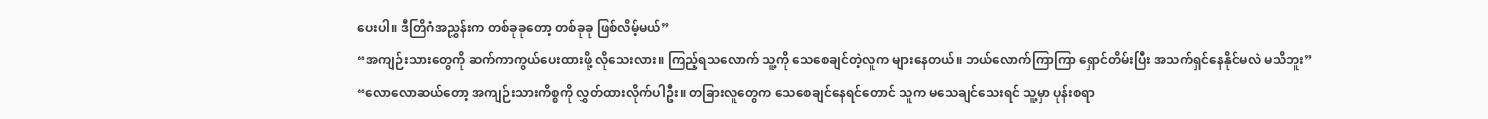ပေးပါ။ ဒီတြိဂံအညွှန်းက တစ်ခုခုတော့ တစ်ခုခု ဖြစ်လိမ့်မယ်”
“အကျဉ်းသားတွေကို ဆက်ကာကွယ်ပေးထားဖို့ လိုသေးလား။ ကြည့်ရသလောက် သူ့ကို သေစေချင်တဲ့လူက များနေတယ်။ ဘယ်လောက်ကြာကြာ ရှောင်တိမ်းပြီး အသက်ရှင်နေနိုင်မလဲ မသိဘူး”
“လောလောဆယ်တော့ အကျဉ်းသားကိစ္စကို လွှတ်ထားလိုက်ပါဦး။ တခြားလူတွေက သေစေချင်နေရင်တောင် သူက မသေချင်သေးရင် သူ့မှာ ပုန်းစရာ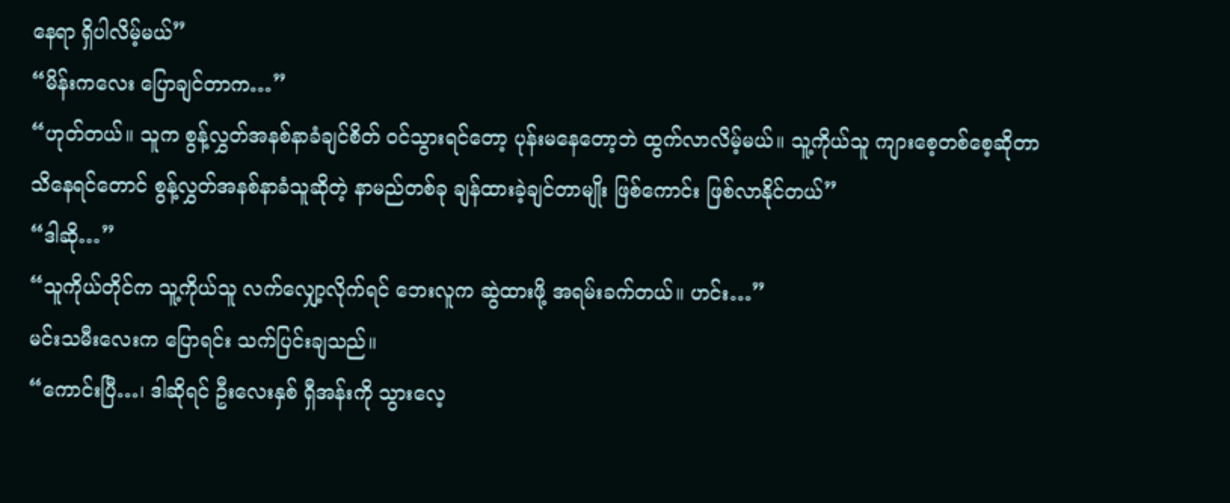နေရာ ရှိပါလိမ့်မယ်”
“မိန်းကလေး ပြောချင်တာက…”
“ဟုတ်တယ်။ သူက စွန့်လွှတ်အနစ်နာခံချင်စိတ် ဝင်သွားရင်တော့ ပုန်းမနေတော့ဘဲ ထွက်လာလိမ့်မယ်။ သူ့ကိုယ်သူ ကျားစေ့တစ်စေ့ဆိုတာ သိနေရင်တောင် စွန့်လွှတ်အနစ်နာခံသူဆိုတဲ့ နာမည်တစ်ခု ချန်ထားခဲ့ချင်တာမျိုး ဖြစ်ကောင်း ဖြစ်လာနိုင်တယ်”
“ဒါဆို…”
“သူကိုယ်တိုင်က သူ့ကိုယ်သူ လက်လျှော့လိုက်ရင် ဘေးလူက ဆွဲထားဖို့ အရမ်းခက်တယ်။ ဟင်း…”
မင်းသမီးလေးက ပြောရင်း သက်ပြင်းချသည်။
“ကောင်းပြီ…၊ ဒါဆိုရင် ဦးလေးနှစ် ရှီအန်းကို သွားလေ့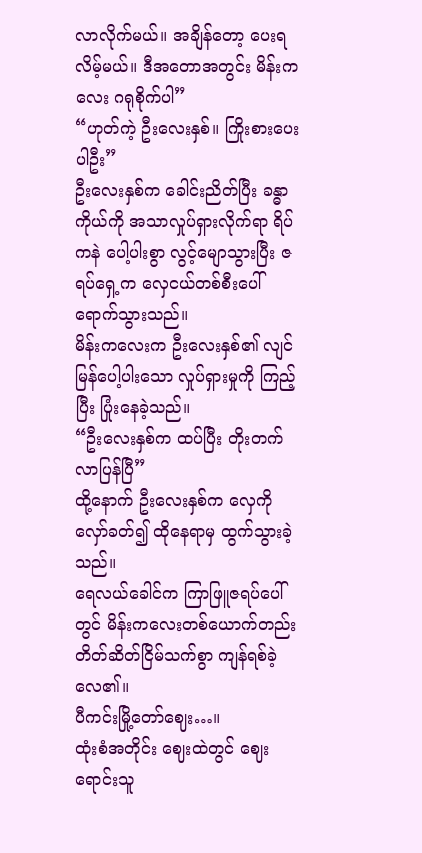လာလိုက်မယ်။ အချိန်တော့ ပေးရလိမ့်မယ်။ ဒီအတောအတွင်း မိန်းကလေး ဂရုစိုက်ပါ”
“ဟုတ်ကဲ့ ဦးလေးနှစ်။ ကြိုးစားပေးပါဦး”
ဦးလေးနှစ်က ခေါင်းညိတ်ပြီး ခန္ဓာကိုယ်ကို အသာလှုပ်ရှားလိုက်ရာ ရိပ်ကနဲ ပေါ့ပါးစွာ လွင့်မျောသွားပြီး ဇရပ်ရှေ့က လှေငယ်တစ်စီးပေါ် ရောက်သွားသည်။
မိန်းကလေးက ဦးလေးနှစ်၏ လျင်မြန်ပေါ့ပါးသော လှုပ်ရှားမှုကို ကြည့်ပြီး ပြုံးနေခဲ့သည်။
“ဦးလေးနှစ်က ထပ်ပြီး တိုးတက်လာပြန်ပြီ”
ထို့နောက် ဦးလေးနှစ်က လှေကို လှော်ခတ်၍ ထိုနေရာမှ ထွက်သွားခဲ့သည်။
ရေလယ်ခေါင်က ကြာဖြူဇရပ်ပေါ်တွင် မိန်းကလေးတစ်ယောက်တည်း တိတ်ဆိတ်ငြိမ်သက်စွာ ကျန်ရစ်ခဲ့လေ၏။
ပီကင်းမြို့တော်ဈေး…။
ထုံးစံအတိုင်း ဈေးထဲတွင် ဈေးရောင်းသူ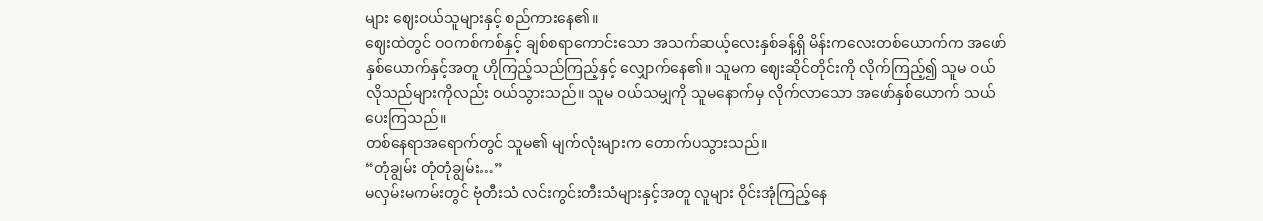များ ဈေးဝယ်သူများနှင့် စည်ကားနေ၏။
ဈေးထဲတွင် ဝဝကစ်ကစ်နှင့် ချစ်စရာကောင်းသော အသက်ဆယ့်လေးနှစ်ခန့်ရှိ မိန်းကလေးတစ်ယောက်က အဖော်နှစ်ယောက်နှင့်အတူ ဟိုကြည့်သည်ကြည့်နှင့် လျှောက်နေ၏။ သူမက ဈေးဆိုင်တိုင်းကို လိုက်ကြည့်၍ သူမ ဝယ်လိုသည်များကိုလည်း ဝယ်သွားသည်။ သူမ ဝယ်သမျှကို သူမနောက်မှ လိုက်လာသော အဖော်နှစ်ယောက် သယ်ပေးကြသည်။
တစ်နေရာအရောက်တွင် သူမ၏ မျက်လုံးများက တောက်ပသွားသည်။
“တုံချွမ်း တုံတုံချွမ်း…”
မလှမ်းမကမ်းတွင် ဗုံတီးသံ လင်းကွင်းတီးသံများနှင့်အတူ လူများ ဝိုင်းအုံကြည့်နေ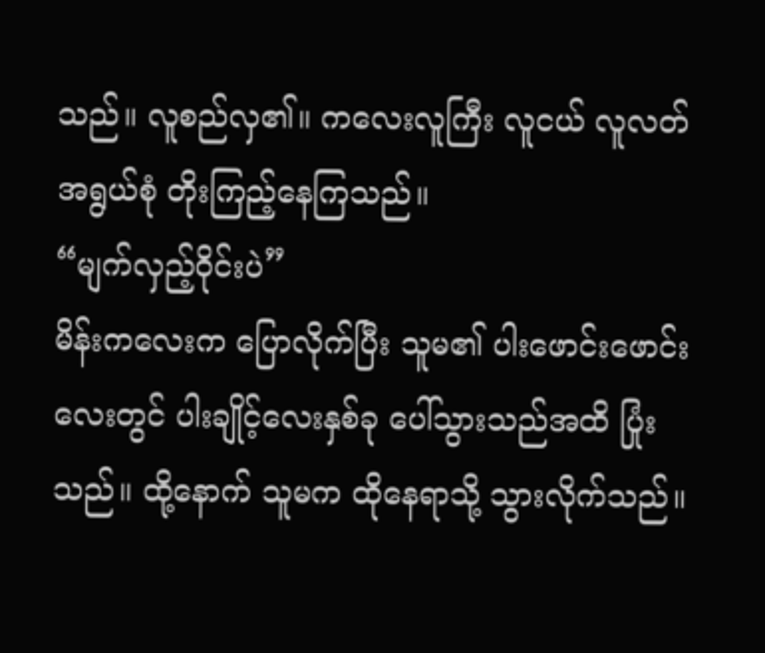သည်။ လူစည်လှ၏။ ကလေးလူကြီး လူငယ် လူလတ် အရွယ်စုံ တိုးကြည့်နေကြသည်။
“မျက်လှည့်ဝိုင်းပဲ”
မိန်းကလေးက ပြောလိုက်ပြီး သူမ၏ ပါးဖောင်းဖောင်းလေးတွင် ပါးချိုင့်လေးနှစ်ခု ပေါ်သွားသည်အထိ ပြုံးသည်။ ထို့နောက် သူမက ထိုနေရာသို့ သွားလိုက်သည်။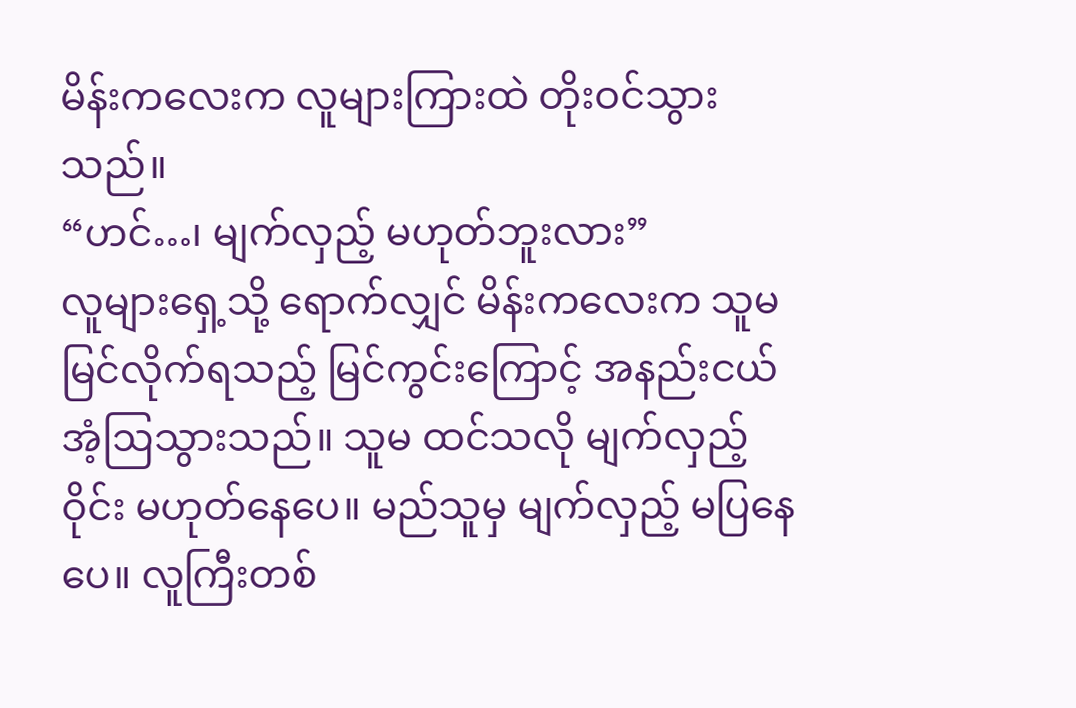မိန်းကလေးက လူများကြားထဲ တိုးဝင်သွားသည်။
“ဟင်…၊ မျက်လှည့် မဟုတ်ဘူးလား”
လူများရှေ့သို့ ရောက်လျှင် မိန်းကလေးက သူမ မြင်လိုက်ရသည့် မြင်ကွင်းကြောင့် အနည်းငယ် အံ့ဩသွားသည်။ သူမ ထင်သလို မျက်လှည့်ဝိုင်း မဟုတ်နေပေ။ မည်သူမှ မျက်လှည့် မပြနေပေ။ လူကြီးတစ်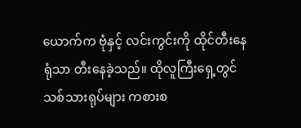ယောက်က ဗုံနှင့် လင်းကွင်းကို ထိုင်တီးနေရုံသာ တီးနေခဲ့သည်။ ထိုလူကြီးရှေ့တွင် သစ်သားရုပ်များ ကစားစ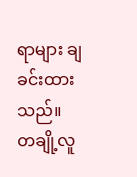ရာများ ချခင်းထားသည်။
တချို့လူ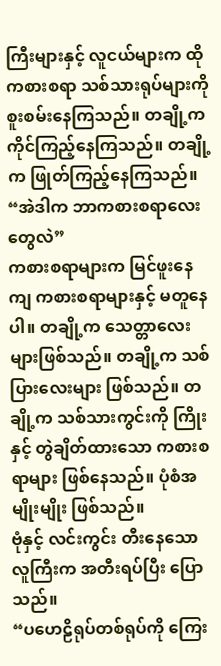ကြီးများနှင့် လူငယ်များက ထိုကစားစရာ သစ်သားရုပ်များကို စူးစမ်းနေကြသည်။ တချို့က ကိုင်ကြည့်နေကြသည်။ တချို့က ဖြုတ်ကြည့်နေကြသည်။
“အဲဒါက ဘာကစားစရာလေးတွေလဲ”
ကစားစရာများက မြင်ဖူးနေကျ ကစားစရာများနှင့် မတူနေပါ။ တချို့က သေတ္တာလေးများဖြစ်သည်။ တချို့က သစ်ပြားလေးများ ဖြစ်သည်။ တချို့က သစ်သားကွင်းကို ကြိုးနှင့် တွဲချိတ်ထားသော ကစားစရာများ ဖြစ်နေသည်။ ပုံစံအမျိုးမျိုး ဖြစ်သည်။
ဗုံနှင့် လင်းကွင်း တီးနေသော လူကြီးက အတီးရပ်ပြီး ပြောသည်။
“ပဟေဠိရုပ်တစ်ရုပ်ကို ကြေး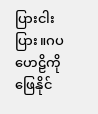ပြားငါးပြား။ဂပဟေဠိကို ဖြေနိုင်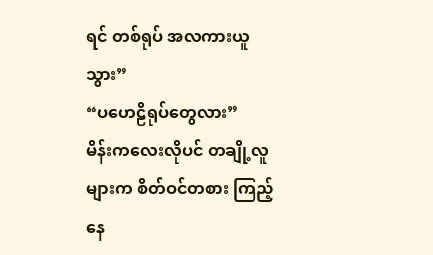ရင် တစ်ရုပ် အလကားယူသွား”
“ပဟေဠိရုပ်တွေလား”
မိန်းကလေးလိုပင် တချို့လူများက စိတ်ဝင်တစား ကြည့်နေ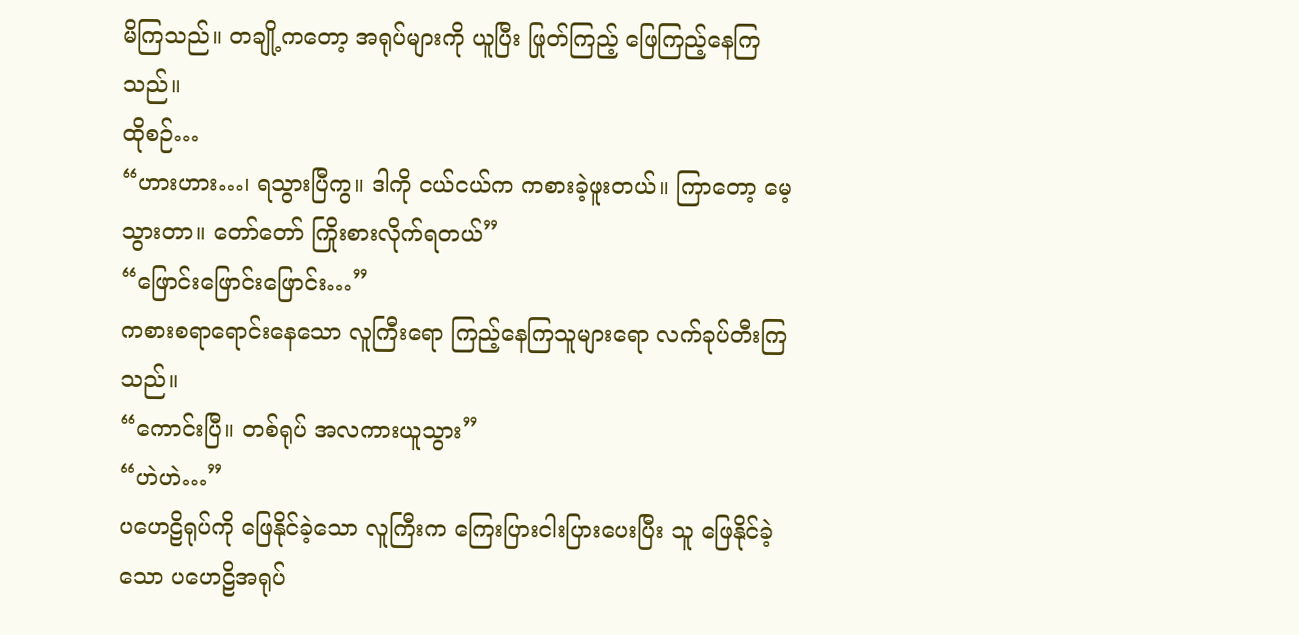မိကြသည်။ တချို့ကတော့ အရုပ်များကို ယူပြီး ဖြုတ်ကြည့် ဖြေကြည့်နေကြသည်။
ထိုစဉ်…
“ဟားဟား…၊ ရသွားပြီကွ။ ဒါကို ငယ်ငယ်က ကစားခဲ့ဖူးတယ်။ ကြာတော့ မေ့သွားတာ။ တော်တော် ကြိုးစားလိုက်ရတယ်”
“ဖြောင်းဖြောင်းဖြောင်း…”
ကစားစရာရောင်းနေသော လူကြီးရော ကြည့်နေကြသူများရော လက်ခုပ်တီးကြသည်။
“ကောင်းပြီ။ တစ်ရုပ် အလကားယူသွား”
“ဟဲဟဲ…”
ပဟေဠိရုပ်ကို ဖြေနိုင်ခဲ့သော လူကြီးက ကြေးပြားငါးပြားပေးပြီး သူ ဖြေနိုင်ခဲ့သော ပဟေဠိအရုပ်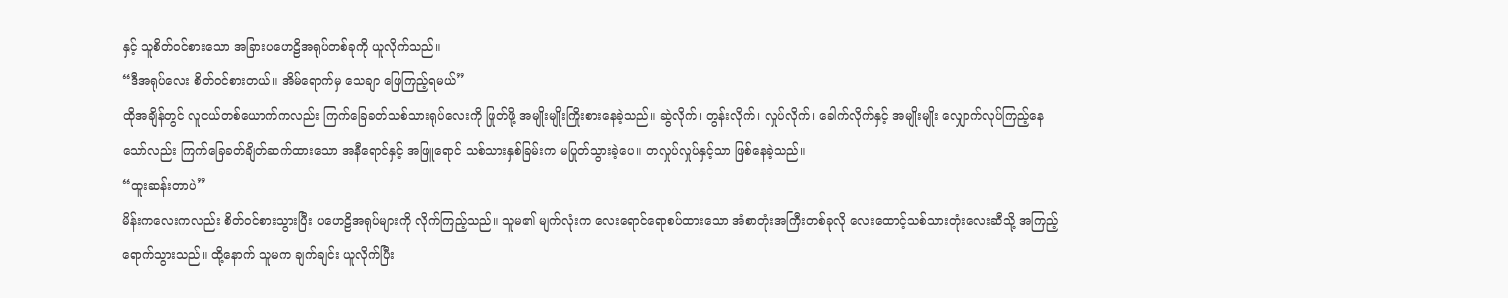နှင့် သူစိတ်ဝင်စားသော အခြားပဟေဠိအရုပ်တစ်ခုကို ယူလိုက်သည်။
“ဒီအရုပ်လေး စိတ်ဝင်စားတယ်။ အိမ်ရောက်မှ သေချာ ဖြေကြည့်ရမယ်”
ထိုအချိန်တွင် လူငယ်တစ်ယောက်ကလည်း ကြက်ခြေခတ်သစ်သားရုပ်လေးကို ဖြုတ်ဖို့ အမျိုးမျိုးကြိုးစားနေခဲ့သည်။ ဆွဲလိုက်၊ တွန်းလိုက်၊ လှုပ်လိုက်၊ ခေါက်လိုက်နှင့် အမျိုးမျိုး လျှောက်လုပ်ကြည့်နေသော်လည်း ကြက်ခြေခတ်ချိတ်ဆက်ထားသော အနီရောင်နှင့် အဖြူရောင် သစ်သားနှစ်ခြမ်းက မပြုတ်သွားခဲ့ပေ။ တလှုပ်လှုပ်နှင့်သာ ဖြစ်နေခဲ့သည်။
“ထူးဆန်းတာပဲ”
မိန်းကလေးကလည်း စိတ်ဝင်စားသွားပြီး ပဟေဠိအရုပ်များကို လိုက်ကြည့်သည်။ သူမ၏ မျက်လုံးက လေးရောင်ရောစပ်ထားသော အံစာတုံးအကြီးတစ်ခုလို လေးထောင့်သစ်သားတုံးလေးဆီသို့ အကြည့်ရောက်သွားသည်။ ထို့နောက် သူမက ချက်ချင်း ယူလိုက်ပြီး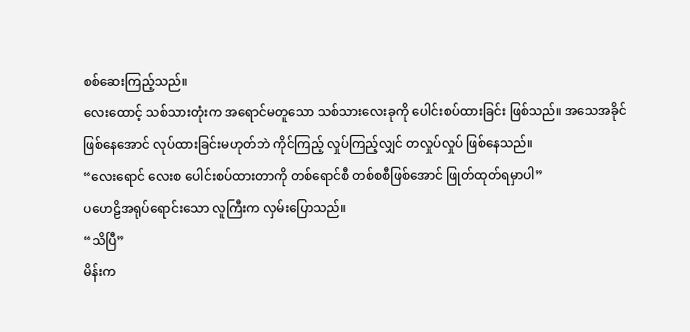စစ်ဆေးကြည့်သည်။
လေးထောင့် သစ်သားတုံးက အရောင်မတူသော သစ်သားလေးခုကို ပေါင်းစပ်ထားခြင်း ဖြစ်သည်။ အသေအခိုင် ဖြစ်နေအောင် လုပ်ထားခြင်းမဟုတ်ဘဲ ကိုင်ကြည့် လှုပ်ကြည့်လျှင် တလှုပ်လှုပ် ဖြစ်နေသည်။
“လေးရောင် လေးစ ပေါင်းစပ်ထားတာကို တစ်ရောင်စီ တစ်စစီဖြစ်အောင် ဖြုတ်ထုတ်ရမှာပါ”
ပဟေဠိအရုပ်ရောင်းသော လူကြီးက လှမ်းပြောသည်။
“သိပြီ”
မိန်းက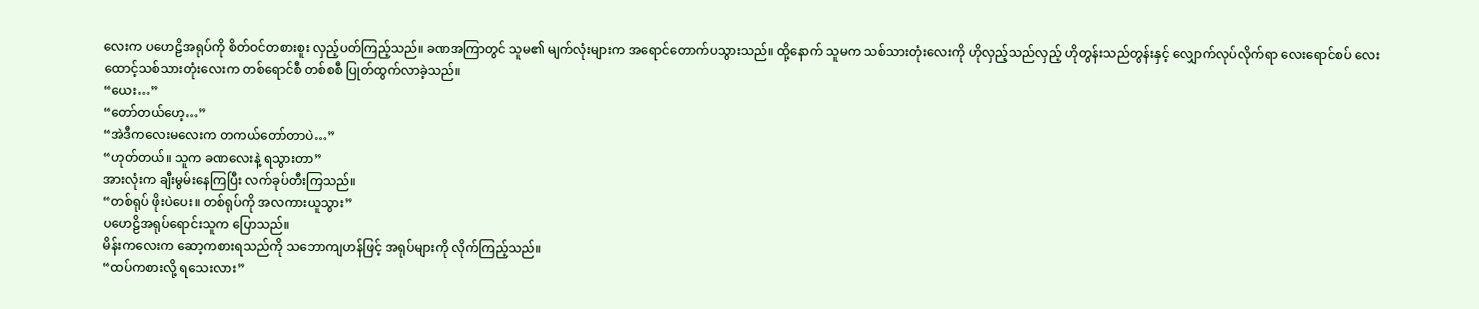လေးက ပဟေဠိအရုပ်ကို စိတ်ဝင်တစားစူး လှည့်ပတ်ကြည့်သည်။ ခဏအကြာတွင် သူမ၏ မျက်လုံးများက အရောင်တောက်ပသွားသည်။ ထို့နောက် သူမက သစ်သားတုံးလေးကို ဟိုလှည့်သည်လှည့် ဟိုတွန်းသည်တွန်းနှင့် လျှောက်လုပ်လိုက်ရာ လေးရောင်စပ် လေးထောင့်သစ်သားတုံးလေးက တစ်ရောင်စီ တစ်စစီ ပြုတ်ထွက်လာခဲ့သည်။
“ယေး…”
“တော်တယ်ဟေ့…”
“အဲဒီကလေးမလေးက တကယ်တော်တာပဲ…”
“ဟုတ်တယ်။ သူက ခဏလေးနဲ့ ရသွားတာ”
အားလုံးက ချီးမွမ်းနေကြပြီး လက်ခုပ်တီးကြသည်။
“တစ်ရုပ် ဖိုးပဲပေး။ တစ်ရုပ်ကို အလကားယူသွား”
ပဟေဠိအရုပ်ရောင်းသူက ပြောသည်။
မိန်းကလေးက ဆော့ကစားရသည်ကို သဘောကျဟန်ဖြင့် အရုပ်များကို လိုက်ကြည့်သည်။
“ထပ်ကစားလို့ ရသေးလား”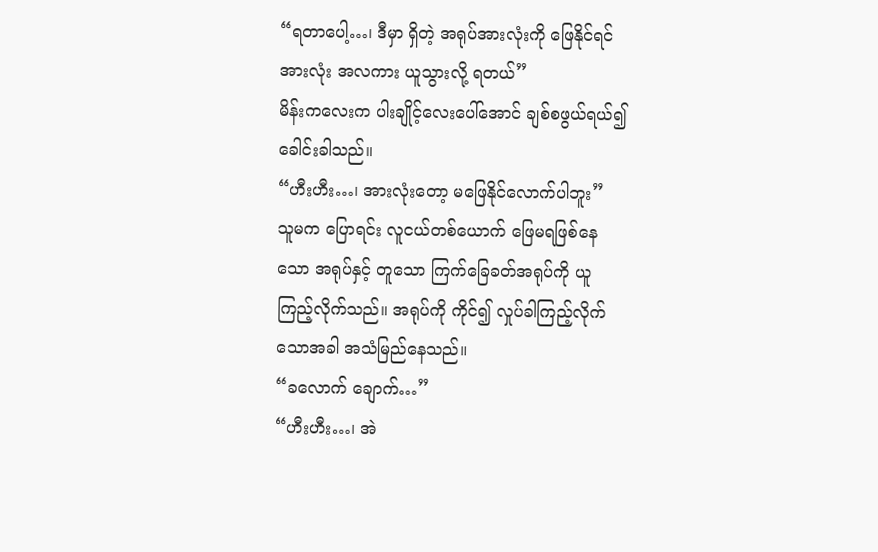“ရတာပေါ့…၊ ဒီမှာ ရှိတဲ့ အရုပ်အားလုံးကို ဖြေနိုင်ရင် အားလုံး အလကား ယူသွားလို့ ရတယ်”
မိန်းကလေးက ပါးချိုင့်လေးပေါ်အောင် ချစ်စဖွယ်ရယ်၍ ခေါင်းခါသည်။
“ဟီးဟီး…၊ အားလုံးတော့ မဖြေနိုင်လောက်ပါဘူး”
သူမက ပြောရင်း လူငယ်တစ်ယောက် ဖြေမရဖြစ်နေသော အရုပ်နှင့် တူသော ကြက်ခြေခတ်အရုပ်ကို ယူကြည့်လိုက်သည်။ အရုပ်ကို ကိုင်၍ လှုပ်ခါကြည့်လိုက်သောအခါ အသံမြည်နေသည်။
“ခလောက် ချောက်…”
“ဟီးဟီး…၊ အဲ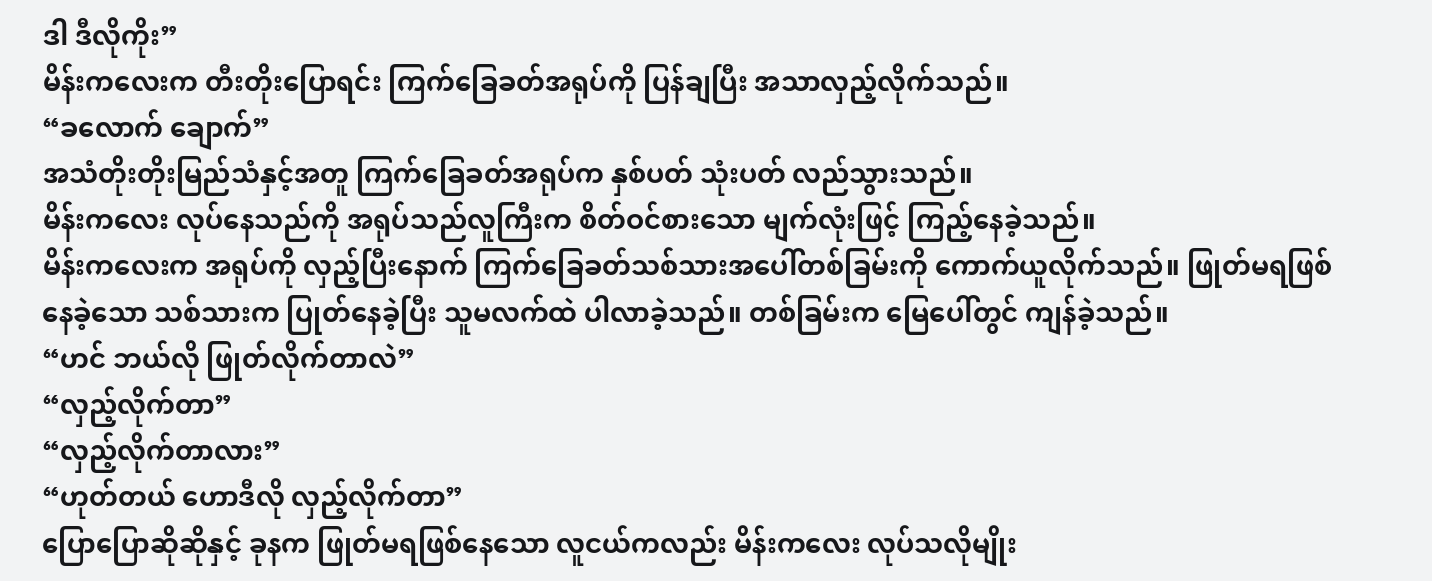ဒါ ဒီလိုကိုး”
မိန်းကလေးက တီးတိုးပြောရင်း ကြက်ခြေခတ်အရုပ်ကို ပြန်ချပြီး အသာလှည့်လိုက်သည်။
“ခလောက် ချောက်”
အသံတိုးတိုးမြည်သံနှင့်အတူ ကြက်ခြေခတ်အရုပ်က နှစ်ပတ် သုံးပတ် လည်သွားသည်။
မိန်းကလေး လုပ်နေသည်ကို အရုပ်သည်လူကြီးက စိတ်ဝင်စားသော မျက်လုံးဖြင့် ကြည့်နေခဲ့သည်။
မိန်းကလေးက အရုပ်ကို လှည့်ပြီးနောက် ကြက်ခြေခတ်သစ်သားအပေါ်တစ်ခြမ်းကို ကောက်ယူလိုက်သည်။ ဖြုတ်မရဖြစ်နေခဲ့သော သစ်သားက ပြုတ်နေခဲ့ပြီး သူမလက်ထဲ ပါလာခဲ့သည်။ တစ်ခြမ်းက မြေပေါ်တွင် ကျန်ခဲ့သည်။
“ဟင် ဘယ်လို ဖြုတ်လိုက်တာလဲ”
“လှည့်လိုက်တာ”
“လှည့်လိုက်တာလား”
“ဟုတ်တယ် ဟောဒီလို လှည့်လိုက်တာ”
ပြောပြောဆိုဆိုနှင့် ခုနက ဖြုတ်မရဖြစ်နေသော လူငယ်ကလည်း မိန်းကလေး လုပ်သလိုမျိုး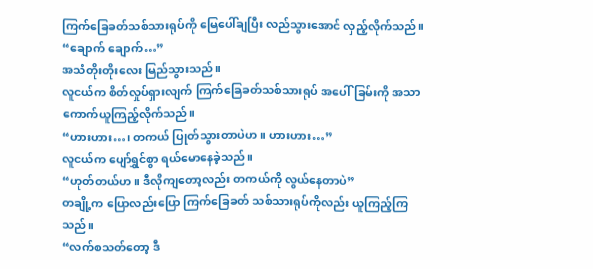ကြက်ခြေခတ်သစ်သားရုပ်ကို မြေပေါ်ချပြီး လည်သွားအောင် လှည့်လိုက်သည်။
“ချောက် ချောက်…”
အသံတိုးတိုးလေး မြည်သွားသည်။
လူငယ်က စိတ်လှုပ်ရှားလျက် ကြက်ခြေခတ်သစ်သားရုပ် အပေါ်ခြမ်းကို အသာ ကောက်ယူကြည့်လိုက်သည်။
“ဟားဟား…၊ တကယ် ပြုတ်သွားတာပဲဟ။ ဟားဟား…”
လူငယ်က ပျော်ရွှင်စွာ ရယ်မောနေခဲ့သည်။
“ဟုတ်တယ်ဟ။ ဒီလိုကျတော့လည်း တကယ်ကို လွယ်နေတာပဲ”
တချို့က ပြောလည်းပြော ကြက်ခြေခတ် သစ်သားရုပ်ကိုလည်း ယူကြည့်ကြသည်။
“လက်စသတ်တော့ ဒီ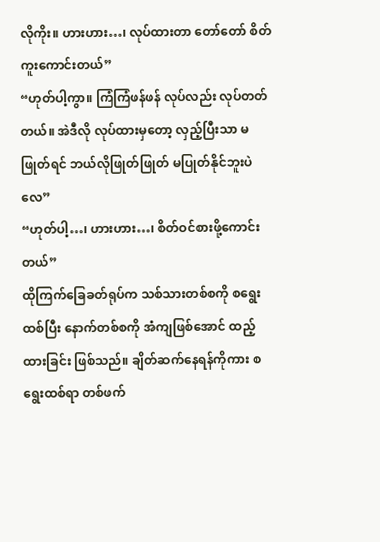လိုကိုး။ ဟားဟား…၊ လုပ်ထားတာ တော်တော် စိတ်ကူးကောင်းတယ်”
“ဟုတ်ပါ့ကွာ။ ကြံကြံဖန်ဖန် လုပ်လည်း လုပ်တတ်တယ်။ အဲဒီလို လုပ်ထားမှတော့ လှည့်ပြီးသာ မဖြုတ်ရင် ဘယ်လိုဖြုတ်ဖြုတ် မပြုတ်နိုင်ဘူးပဲလေ”
“ဟုတ်ပါ့…၊ ဟားဟား…၊ စိတ်ဝင်စားဖို့ကောင်းတယ်”
ထိုကြက်ခြေခတ်ရုပ်က သစ်သားတစ်စကို စရွေးထစ်ပြီး နောက်တစ်စကို အံကျဖြစ်အောင် ထည့်ထားခြင်း ဖြစ်သည်။ ချိတ်ဆက်နေရန်ကိုကား စရွေးထစ်ရာ တစ်ဖက်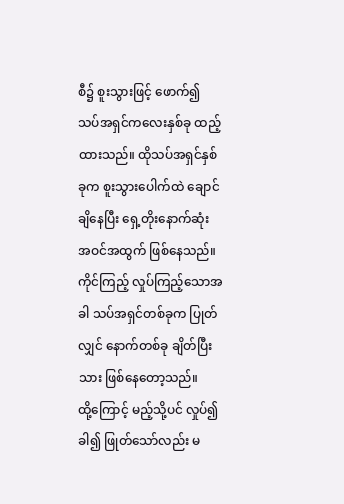စီ၌ စူးသွားဖြင့် ဖောက်၍ သပ်အရှင်ကလေးနှစ်ခု ထည့်ထားသည်။ ထိုသပ်အရှင်နှစ်ခုက စူးသွားပေါက်ထဲ ချောင်ချိနေပြီး ရှေ့တိုးနောက်ဆုံး အဝင်အထွက် ဖြစ်နေသည်။ ကိုင်ကြည့် လှုပ်ကြည့်သောအခါ သပ်အရှင်တစ်ခုက ပြုတ်လျှင် နောက်တစ်ခု ချိတ်ပြီးသား ဖြစ်နေတော့သည်။
ထို့ကြောင့် မည့်သို့ပင် လှုပ်၍ ခါ၍ ဖြုတ်သော်လည်း မ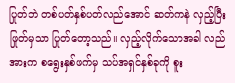ပြုတ်ဘဲ တစ်ပတ်နှစ်ပတ်လည်အောင် ဆတ်ကနဲ လှည့်ပြီး ဖြုတ်မှသာ ပြုတ်တော့သည်။ လှည့်လိုက်သောအခါ လည်အားက စရွေးနှစ်ဖက်မှ သပ်အရှင်နှစ်ခုကို စူး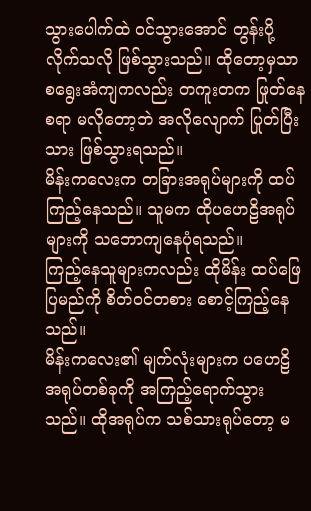သွားပေါက်ထဲ ဝင်သွားအောင် တွန်းပို့လိုက်သလို ဖြစ်သွားသည်။ ထိုတော့မှသာ စရွေးအံကျကလည်း တကူးတက ဖြုတ်နေစရာ မလိုတော့ဘဲ အလိုလျောက် ပြုတ်ပြီးသား ဖြစ်သွားရသည်။
မိန်းကလေးက တခြားအရုပ်များကို ထပ်ကြည့်နေသည်။ သူမက ထိုပဟေဠိအရုပ်များကို သဘောကျနေပုံရသည်။
ကြည့်နေသူများကလည်း ထိုမိန်း ထပ်ဖြေပြမည်ကို စိတ်ဝင်တစား စောင့်ကြည့်နေသည်။
မိန်းကလေး၏ မျက်လုံးများက ပဟေဠိအရုပ်တစ်ခုကို အကြည့်ရောက်သွားသည်။ ထိုအရုပ်က သစ်သားရုပ်တော့ မ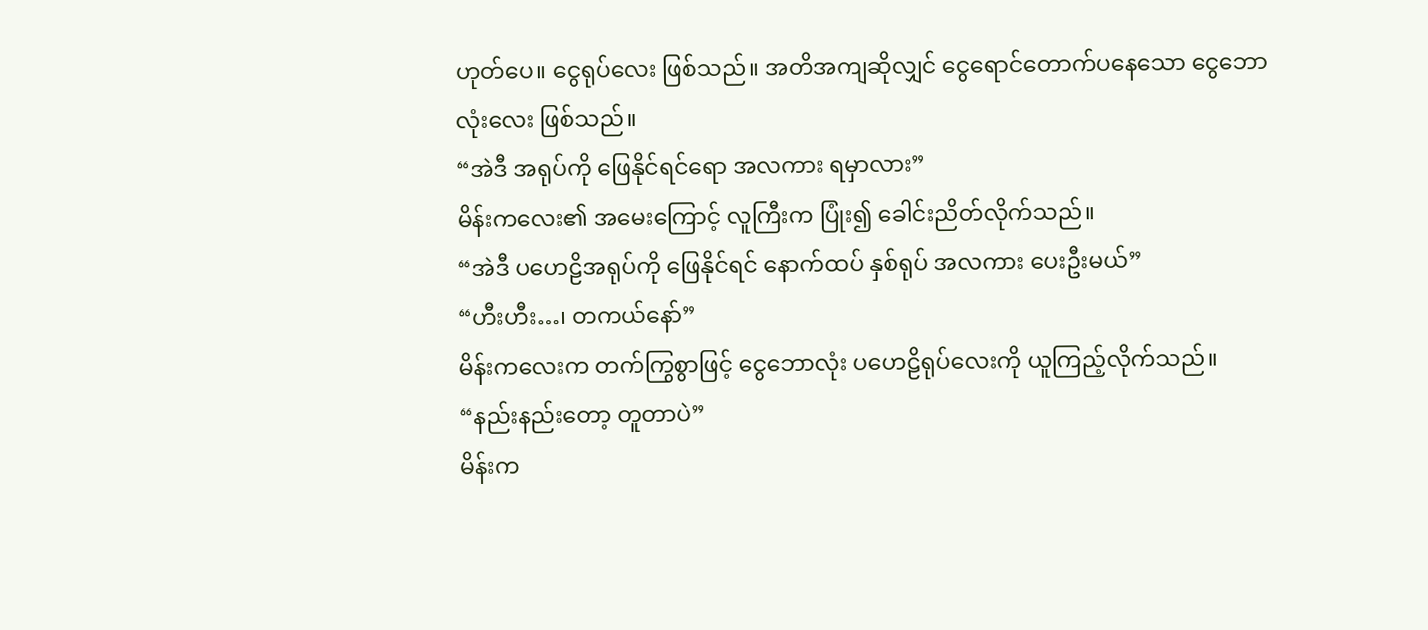ဟုတ်ပေ။ ငွေရုပ်လေး ဖြစ်သည်။ အတိအကျဆိုလျှင် ငွေရောင်တောက်ပနေသော ငွေဘောလုံးလေး ဖြစ်သည်။
“အဲဒီ အရုပ်ကို ဖြေနိုင်ရင်ရော အလကား ရမှာလား”
မိန်းကလေး၏ အမေးကြောင့် လူကြီးက ပြုံး၍ ခေါင်းညိတ်လိုက်သည်။
“အဲဒီ ပဟေဠိအရုပ်ကို ဖြေနိုင်ရင် နောက်ထပ် နှစ်ရုပ် အလကား ပေးဦးမယ်”
“ဟီးဟီး…၊ တကယ်နော်”
မိန်းကလေးက တက်ကြွစွာဖြင့် ငွေဘောလုံး ပဟေဠိရုပ်လေးကို ယူကြည့်လိုက်သည်။
“နည်းနည်းတော့ တူတာပဲ”
မိန်းက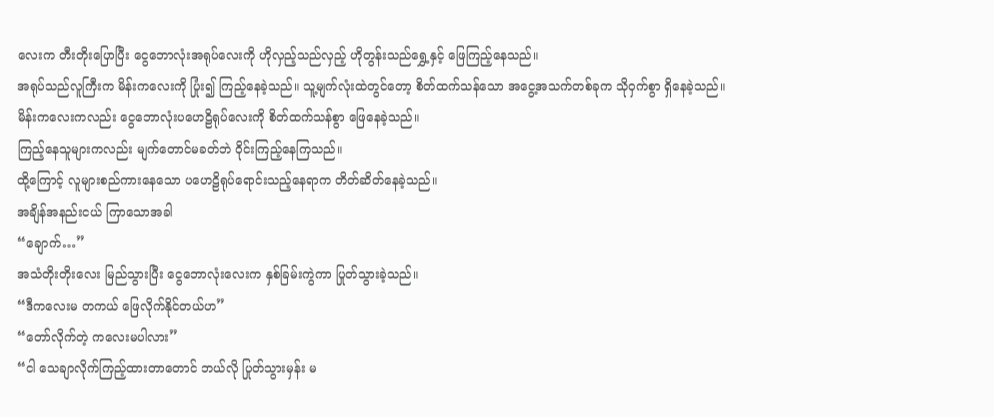လေးက တီးတိုးပြောပြီး ငွေဘောလုံးအရုပ်လေးကို ဟိုလှည့်သည်လှည့် ဟိုတွန်းသည်ရွှေ့နှင့် ဖြေကြည့်နေသည်။
အရုပ်သည်လူကြီးက မိန်းကလေးကို ပြုံး၍ ကြည့်နေခဲ့သည်။ သူ့မျက်လုံးထဲတွင်တော့ စိတ်ထက်သန်သော အငွေ့အသက်တစ်ခုက သိုဝှက်စွာ ရှိနေခဲ့သည်။
မိန်းကလေးကလည်း ငွေဘောလုံးပဟေဠိရုပ်လေးကို စိတ်ထက်သန်စွာ ဖြေနေခဲ့သည်။
ကြည့်နေသူများကလည်း မျက်တောင်မခတ်ဘဲ ဝိုင်းကြည့်နေကြသည်။
ထို့ကြောင့် လူများစည်ကားနေသော ပဟေဠိရုပ်ရောင်းသည့်နေရာက တိတ်ဆိတ်နေခဲ့သည်။
အချိန်အနည်းငယ် ကြာသောအခါ
“ချောက်…”
အသံတိုးတိုးလေး မြည်သွားပြီး ငွေဘောလုံးလေးက နှစ်ခြမ်းကွဲကာ ပြုတ်သွားခဲ့သည်။
“ဒီကလေးမ တကယ် ဖြေလိုက်နိုင်တယ်ဟ”
“တော်လိုက်တဲ့ ကလေးမပါလား”
“ငါ သေချာလိုက်ကြည့်ထားတာတောင် ဘယ်လို ပြုတ်သွားမှန်း မ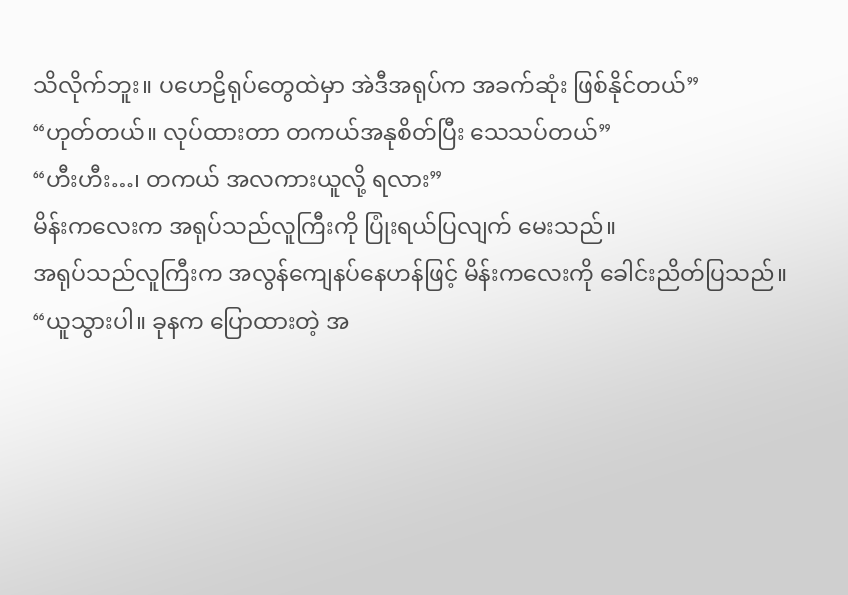သိလိုက်ဘူး။ ပဟေဠိရုပ်တွေထဲမှာ အဲဒီအရုပ်က အခက်ဆုံး ဖြစ်နိုင်တယ်”
“ဟုတ်တယ်။ လုပ်ထားတာ တကယ်အနုစိတ်ပြီး သေသပ်တယ်”
“ဟီးဟီး…၊ တကယ် အလကားယူလို့ ရလား”
မိန်းကလေးက အရုပ်သည်လူကြီးကို ပြုံးရယ်ပြလျက် မေးသည်။
အရုပ်သည်လူကြီးက အလွန်ကျေနပ်နေဟန်ဖြင့် မိန်းကလေးကို ခေါင်းညိတ်ပြသည်။
“ယူသွားပါ။ ခုနက ပြောထားတဲ့ အ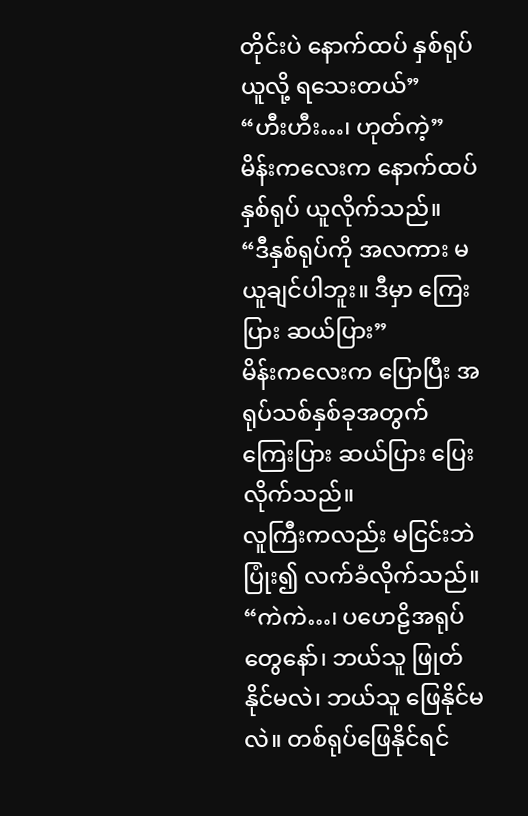တိုင်းပဲ နောက်ထပ် နှစ်ရုပ် ယူလို့ ရသေးတယ်”
“ဟီးဟီး…၊ ဟုတ်ကဲ့”
မိန်းကလေးက နောက်ထပ်နှစ်ရုပ် ယူလိုက်သည်။
“ဒီနှစ်ရုပ်ကို အလကား မယူချင်ပါဘူး။ ဒီမှာ ကြေးပြား ဆယ်ပြား”
မိန်းကလေးက ပြောပြီး အရုပ်သစ်နှစ်ခုအတွက် ကြေးပြား ဆယ်ပြား ပြေးလိုက်သည်။
လူကြီးကလည်း မငြင်းဘဲ ပြုံး၍ လက်ခံလိုက်သည်။
“ကဲကဲ…၊ ပဟေဠိအရုပ်တွေနော်၊ ဘယ်သူ ဖြုတ်နိုင်မလဲ၊ ဘယ်သူ ဖြေနိုင်မလဲ။ တစ်ရုပ်ဖြေနိုင်ရင်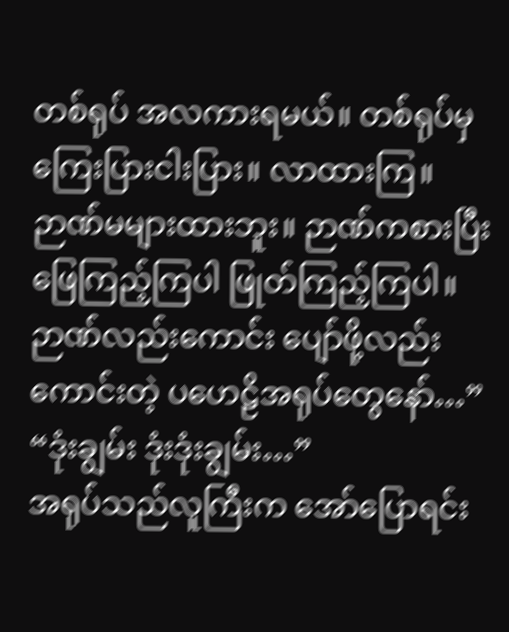တစ်ရုပ် အလကားရမယ်။ တစ်ရုပ်မှ ကြေးပြားငါးပြား။ လာထားကြ။ ဉာဏ်မများထားဘူး။ ဉာဏ်ကစားပြီး ဖြေကြည့်ကြပါ ဖြုတ်ကြည့်ကြပါ။ ဉာဏ်လည်းကောင်း ပျော်ဖို့လည်းကောင်းတဲ့ ပဟေဠိအရုပ်တွေနော်…”
“ဒုံးချွမ်း ဒုံးဒုံးချွမ်း…”
အရုပ်သည်လူကြီးက အော်ပြောရင်း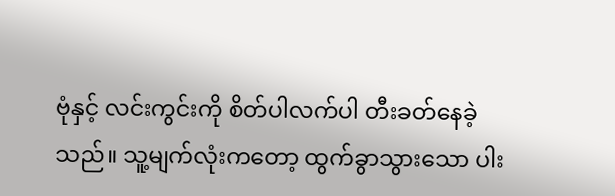ဗုံနှင့် လင်းကွင်းကို စိတ်ပါလက်ပါ တီးခတ်နေခဲ့သည်။ သူ့မျက်လုံးကတော့ ထွက်ခွာသွားသော ပါး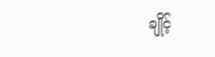ချိုင့်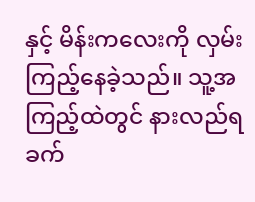နှင့် မိန်းကလေးကို လှမ်းကြည့်နေခဲ့သည်။ သူ့အကြည့်ထဲတွင် နားလည်ရခက်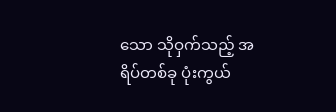သော သိုဝှက်သည့် အရိပ်တစ်ခု ပုံးကွယ်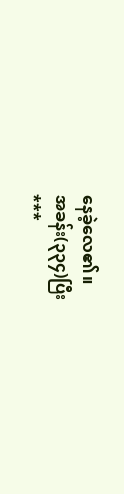နေခဲ့လေ၏။
အခန်း(၃၃၄)ပြီး
***